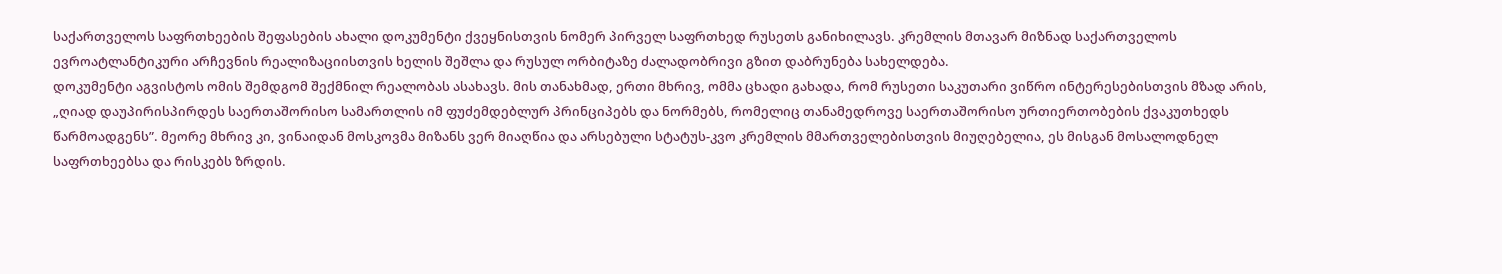საქართველოს საფრთხეების შეფასების ახალი დოკუმენტი ქვეყნისთვის ნომერ პირველ საფრთხედ რუსეთს განიხილავს. კრემლის მთავარ მიზნად საქართველოს ევროატლანტიკური არჩევნის რეალიზაციისთვის ხელის შეშლა და რუსულ ორბიტაზე ძალადობრივი გზით დაბრუნება სახელდება.
დოკუმენტი აგვისტოს ომის შემდგომ შექმნილ რეალობას ასახავს. მის თანახმად, ერთი მხრივ, ომმა ცხადი გახადა, რომ რუსეთი საკუთარი ვიწრო ინტერესებისთვის მზად არის, „ღიად დაუპირისპირდეს საერთაშორისო სამართლის იმ ფუძემდებლურ პრინციპებს და ნორმებს, რომელიც თანამედროვე საერთაშორისო ურთიერთობების ქვაკუთხედს წარმოადგენს”. მეორე მხრივ კი, ვინაიდან მოსკოვმა მიზანს ვერ მიაღწია და არსებული სტატუს-კვო კრემლის მმართველებისთვის მიუღებელია, ეს მისგან მოსალოდნელ საფრთხეებსა და რისკებს ზრდის.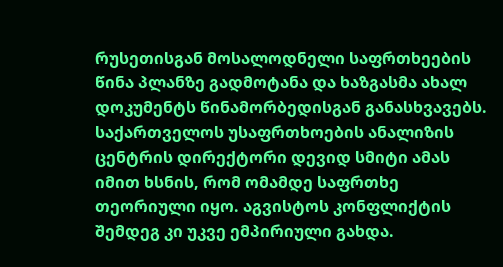რუსეთისგან მოსალოდნელი საფრთხეების წინა პლანზე გადმოტანა და ხაზგასმა ახალ დოკუმენტს წინამორბედისგან განასხვავებს. საქართველოს უსაფრთხოების ანალიზის ცენტრის დირექტორი დევიდ სმიტი ამას იმით ხსნის, რომ ომამდე საფრთხე თეორიული იყო. აგვისტოს კონფლიქტის შემდეგ კი უკვე ემპირიული გახდა.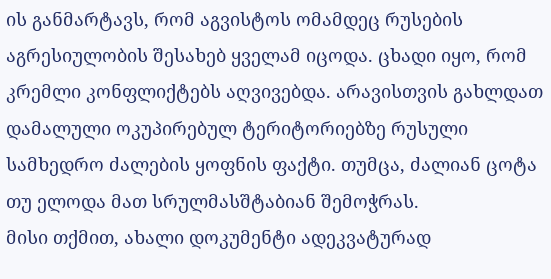ის განმარტავს, რომ აგვისტოს ომამდეც რუსების აგრესიულობის შესახებ ყველამ იცოდა. ცხადი იყო, რომ კრემლი კონფლიქტებს აღვივებდა. არავისთვის გახლდათ დამალული ოკუპირებულ ტერიტორიებზე რუსული სამხედრო ძალების ყოფნის ფაქტი. თუმცა, ძალიან ცოტა თუ ელოდა მათ სრულმასშტაბიან შემოჭრას.
მისი თქმით, ახალი დოკუმენტი ადეკვატურად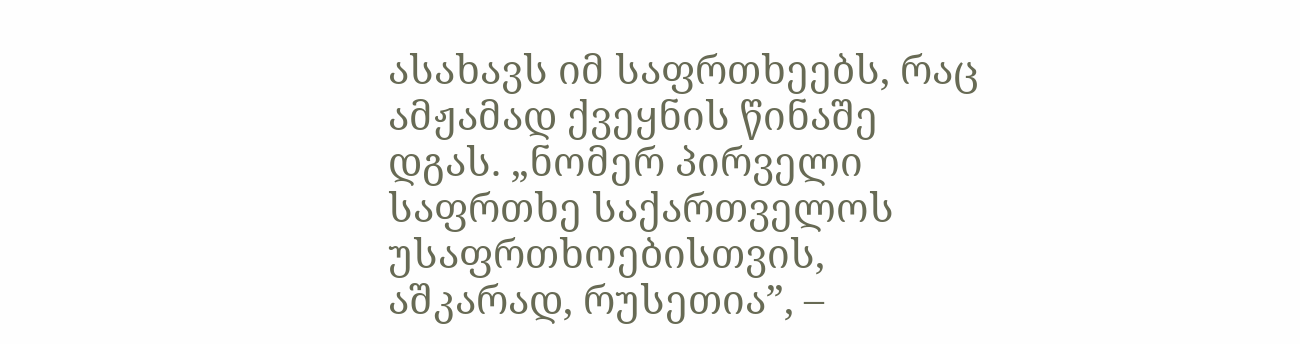ასახავს იმ საფრთხეებს, რაც ამჟამად ქვეყნის წინაშე დგას. „ნომერ პირველი საფრთხე საქართველოს უსაფრთხოებისთვის, აშკარად, რუსეთია”, –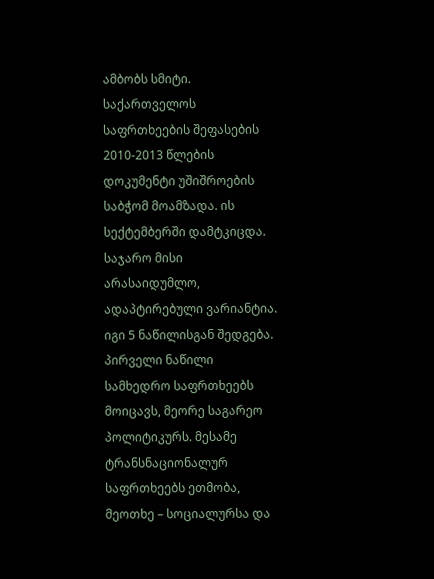ამბობს სმიტი.
საქართველოს საფრთხეების შეფასების 2010-2013 წლების დოკუმენტი უშიშროების საბჭომ მოამზადა. ის სექტემბერში დამტკიცდა. საჯარო მისი არასაიდუმლო, ადაპტირებული ვარიანტია. იგი 5 ნაწილისგან შედგება. პირველი ნაწილი სამხედრო საფრთხეებს მოიცავს, მეორე საგარეო პოლიტიკურს. მესამე ტრანსნაციონალურ საფრთხეებს ეთმობა, მეოთხე – სოციალურსა და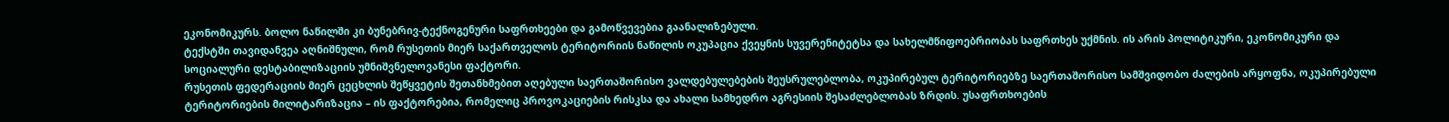ეკონომიკურს. ბოლო ნაწილში კი ბუნებრივ-ტექნოგენური საფრთხეები და გამოწვევებია გაანალიზებული.
ტექსტში თავიდანვეა აღნიშნული, რომ რუსეთის მიერ საქართველოს ტერიტორიის ნაწილის ოკუპაცია ქვეყნის სუვერენიტეტსა და სახელმწიფოებრიობას საფრთხეს უქმნის. ის არის პოლიტიკური, ეკონომიკური და სოციალური დესტაბილიზაციის უმნიშვნელოვანესი ფაქტორი.
რუსეთის ფედერაციის მიერ ცეცხლის შეწყვეტის შეთანხმებით აღებული საერთაშორისო ვალდებულებების შეუსრულებლობა, ოკუპირებულ ტერიტორიებზე საერთაშორისო სამშვიდობო ძალების არყოფნა, ოკუპირებული ტერიტორიების მილიტარიზაცია – ის ფაქტორებია, რომელიც პროვოკაციების რისკსა და ახალი სამხედრო აგრესიის შესაძლებლობას ზრდის. უსაფრთხოების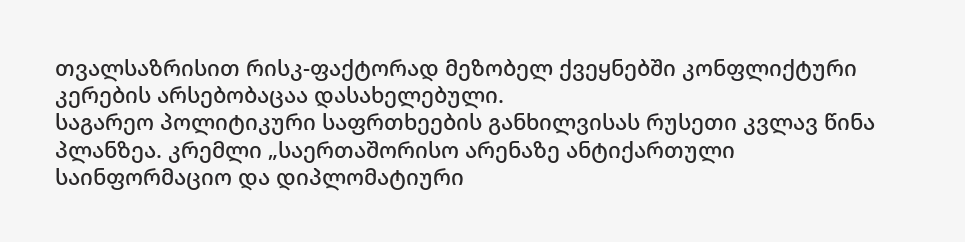თვალსაზრისით რისკ-ფაქტორად მეზობელ ქვეყნებში კონფლიქტური კერების არსებობაცაა დასახელებული.
საგარეო პოლიტიკური საფრთხეების განხილვისას რუსეთი კვლავ წინა პლანზეა. კრემლი „საერთაშორისო არენაზე ანტიქართული საინფორმაციო და დიპლომატიური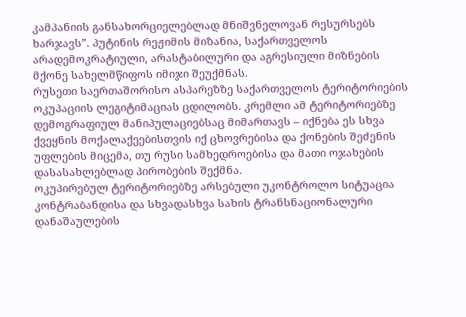კამპანიის განსახორციელებლად მნიშვნელოვან რესურსებს ხარჯავს”. პუტინის რეჟიმის მიზანია, საქართველოს არადემოკრატიული, არასტაბილური და აგრესიული მიზნების მქონე სახელმწიფოს იმიჯი შეუქმნას.
რუსეთი საერთაშორისო ასპარეზზე საქართველოს ტერიტორიების ოკუპაციის ლეგიტიმაციას ცდილობს. კრემლი ამ ტერიტორიებზე დემოგრაფიულ მანიპულაციებსაც მიმართავს – იქნება ეს სხვა ქვეყნის მოქალაქეებისთვის იქ ცხოვრებისა და ქონების შეძენის უფლების მიცემა, თუ რუსი სამხედროებისა და მათი ოჯახების დასასახლებლად პირობების შექმნა.
ოკუპირებულ ტერიტორიებზე არსებული უკონტროლო სიტუაცია კონტრაბანდისა და სხვადასხვა სახის ტრანსნაციონალური დანაშაულების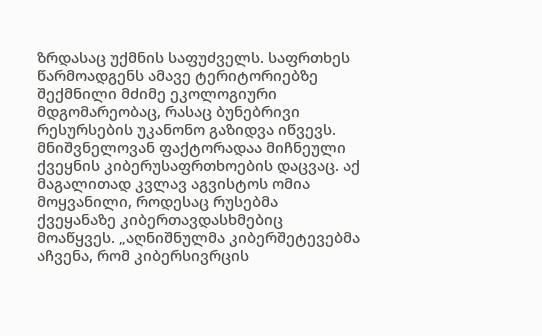ზრდასაც უქმნის საფუძველს. საფრთხეს წარმოადგენს ამავე ტერიტორიებზე შექმნილი მძიმე ეკოლოგიური მდგომარეობაც, რასაც ბუნებრივი რესურსების უკანონო გაზიდვა იწვევს.
მნიშვნელოვან ფაქტორადაა მიჩნეული ქვეყნის კიბერუსაფრთხოების დაცვაც. აქ მაგალითად კვლავ აგვისტოს ომია მოყვანილი, როდესაც რუსებმა ქვეყანაზე კიბერთავდასხმებიც მოაწყვეს. „აღნიშნულმა კიბერშეტევებმა აჩვენა, რომ კიბერსივრცის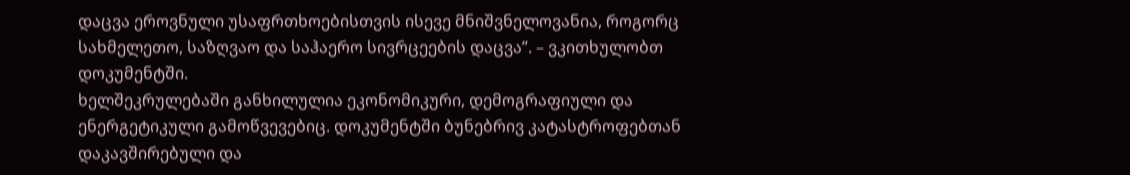დაცვა ეროვნული უსაფრთხოებისთვის ისევე მნიშვნელოვანია, როგორც სახმელეთო, საზღვაო და საჰაერო სივრცეების დაცვა”. – ვკითხულობთ დოკუმენტში.
ხელშეკრულებაში განხილულია ეკონომიკური, დემოგრაფიული და ენერგეტიკული გამოწვევებიც. დოკუმენტში ბუნებრივ კატასტროფებთან დაკავშირებული და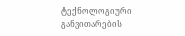ტექნოლოგიური განვითარების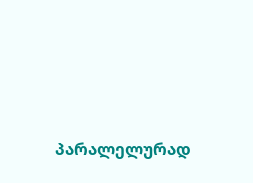პარალელურად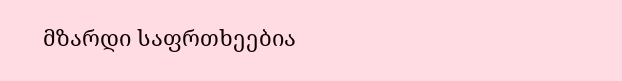მზარდი საფრთხეებია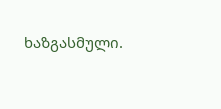ხაზგასმული.